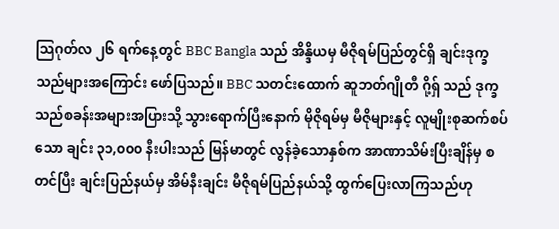သြဂုတ်လ ၂၆ ရက်နေ့တွင် BBC Bangla သည် အိန္ဒိယမှ မီဇိုရမ်ပြည်တွင်ရှိ ချင်းဒုက္ခသည်များအကြောင်း ဖော်ပြသည်။ BBC သတင်းထောက် ဆူဘတ်ဂျိုတီ ဂို့ရှ် သည် ဒုက္ခသည်စခန်းအများအပြားသို့ သွားရောက်ပြီးနောက် မိုဇိုရမ်မှ မီဇိုများနှင့် လူမျိုးစုဆက်စပ်သော ချင်း ၃၁,၀၀၀ နီးပါးသည် မြန်မာတွင် လွန်ခဲ့သောနှစ်က အာဏာသိမ်းပြီးချိန်မှ စတင်ပြီး ချင်းပြည်နယ်မှ အိမ်နီးချင်း မီဇိုရမ်ပြည်နယ်သို့ ထွက်ပြေးလာကြသည်ဟု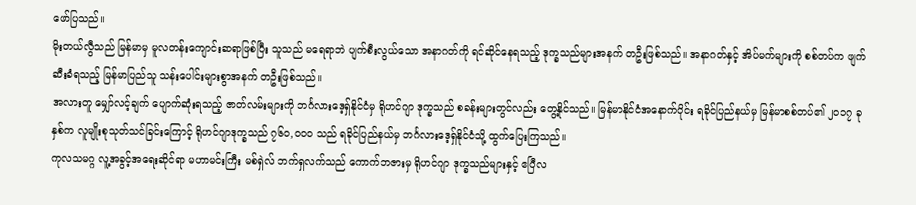ဖော်ပြသည်။
မိုးတယ်လွီသည် မြန်မာမှ မူလတန်းကျောင်းဆရာဖြစ်ပြီး သူသည် မရေရာဘဲ ပျက်စီးလွယ်သော အနာဂတ်ကို ရင်ဆိုင်နေရသည့် ဒုက္ခသည်များအနက် တဦးဖြစ်သည်။ အနာဂတ်နှင့် အိပ်မက်များကို စစ်တပ်က ဖျက်ဆီးခံရသည့် မြန်မာပြည်သူ သန်းပေါင်းများစွာအနက် တဦးဖြစ်သည်။
အလားတူ မျှော်လင့်ချက် ပျောက်ဆုံးရသည့် ဇာတ်လမ်းများကို ဘင်္ဂလားဒေ့ရှ်နိုင်ငံမှ ရိုဟင်ဂျာ ဒုက္ခသည် စခန်းများတွင်လည်း တွေ့နိုင်သည်။ မြန်မာနိုင်ငံအနောက်ပိုင်း ရခိုင်ပြည်နယ်မှ မြန်မာစစ်တပ်၏ ၂၀၁၇ ခုနှစ်က လူမျိုးစုသုတ်သင်ခြင်းကြောင့် ရိုဟင်ဂျာဒုက္ခသည် ၇၆၀,၀၀၀ သည် ရခိုင်ပြည်နယ်မှ ဘင်္ဂလားဒေ့ရှ်နိုင်ငံသို့ ထွက်ပြေးကြသည်။
ကုလသမဂ္ဂ လူ့အခွင့်အရေးဆိုင်ရာ မဟာမင်းကြီး မစ်ရှဲလ် ဘက်ရှလက်သည် ကောက်ဘဇားမှ ရိုဟင်ဂျာ ဒုက္ခသည်များနှင့် ဧပြီလ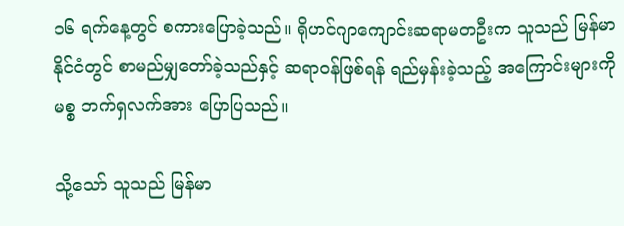၁၆ ရက်နေ့တွင် စကားပြောခဲ့သည်။ ရိုဟင်ဂျာကျောင်းဆရာမတဦးက သူသည် မြန်မာနိုင်ငံတွင် စာမည်မျှတော်ခဲ့သည်နှင့် ဆရာဝန်ဖြစ်ရန် ရည်မှန်းခဲ့သည့် အကြောင်းများကို မစ္စ ဘက်ရှလက်အား ပြောပြသည်။

သို့သော် သူသည် မြန်မာ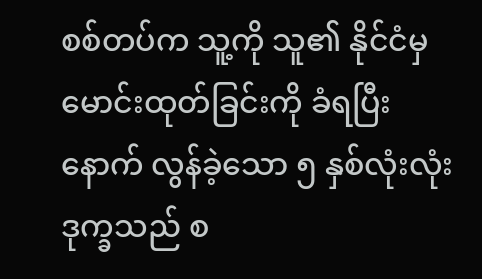စစ်တပ်က သူ့ကို သူ၏ နိုင်ငံမှ မောင်းထုတ်ခြင်းကို ခံရပြီးနောက် လွန်ခဲ့သော ၅ နှစ်လုံးလုံး ဒုက္ခသည် စ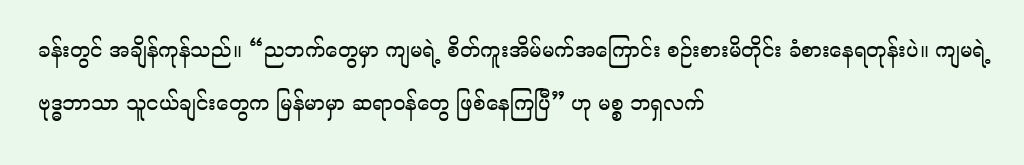ခန်းတွင် အချိန်ကုန်သည်။ “ညဘက်တွေမှာ ကျမရဲ့ စိတ်ကူးအိမ်မက်အကြောင်း စဉ်းစားမိတိုင်း ခံစားနေရတုန်းပဲ။ ကျမရဲ့ ဗုဒ္ဓဘာသာ သူငယ်ချင်းတွေက မြန်မာမှာ ဆရာဝန်တွေ ဖြစ်နေကြပြီ” ဟု မစ္စ ဘရှလက်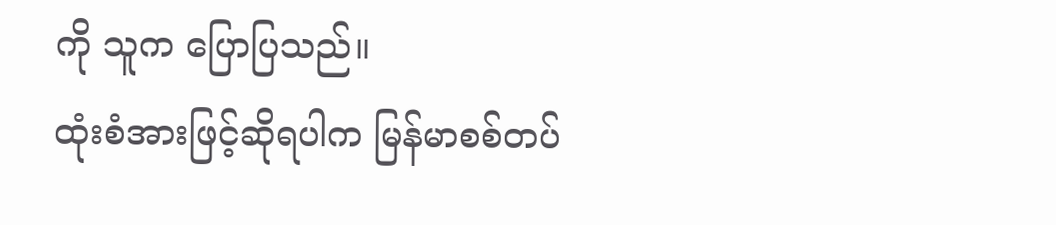ကို သူက ပြောပြသည်။
ထုံးစံအားဖြင့်ဆိုရပါက မြန်မာစစ်တပ်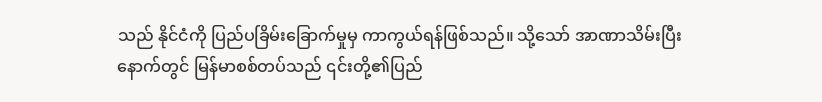သည် နိုင်ငံကို ပြည်ပခြိမ်းခြောက်မှုမှ ကာကွယ်ရန်ဖြစ်သည်။ သို့သော် အာဏာသိမ်းပြီးနောက်တွင် မြန်မာစစ်တပ်သည် ၎င်းတို့၏ပြည်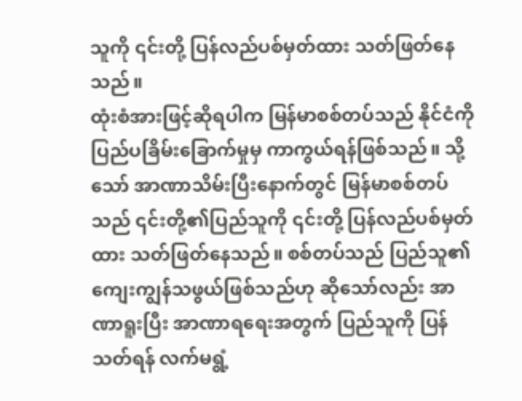သူကို ၎င်းတို့ ပြန်လည်ပစ်မှတ်ထား သတ်ဖြတ်နေသည်။
ထုံးစံအားဖြင့်ဆိုရပါက မြန်မာစစ်တပ်သည် နိုင်ငံကို ပြည်ပခြိမ်းခြောက်မှုမှ ကာကွယ်ရန်ဖြစ်သည်။ သို့သော် အာဏာသိမ်းပြီးနောက်တွင် မြန်မာစစ်တပ်သည် ၎င်းတို့၏ပြည်သူကို ၎င်းတို့ ပြန်လည်ပစ်မှတ်ထား သတ်ဖြတ်နေသည်။ စစ်တပ်သည် ပြည်သူ၏ ကျေးကျွန်သဖွယ်ဖြစ်သည်ဟု ဆိုသော်လည်း အာဏာရူးပြီး အာဏာရရေးအတွက် ပြည်သူကို ပြန်သတ်ရန် လက်မရွံ့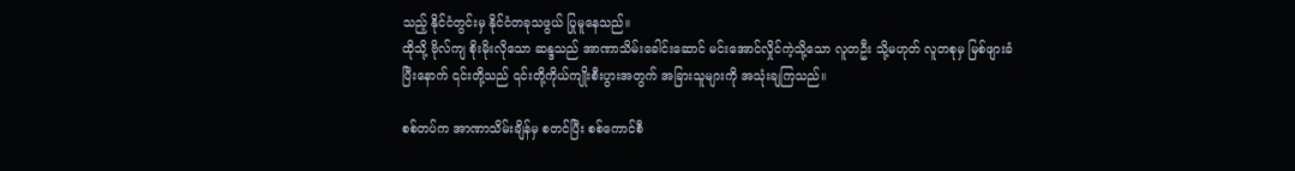သည့် နိုင်ငံတွင်းမှ နိုင်ငံတခုသဖွယ် ပြုမူနေသည်။
ထိုသို့ ဗိုလ်ကျ စိုးမိုးလိုသော ဆန္ဒသည် အာဏာသိမ်းခေါင်းဆောင် မင်းအောင်လှိုင်ကဲ့သို့သော လူတဦး သို့မဟုတ် လူတစုမှ မြစ်ဖျားခံပြီးနောက် ၎င်းတို့သည် ၎င်းတို့ကိုယ်ကျိုးစီးပွားအတွက် အခြားသူများကို အသုံးချကြသည်။

စစ်တပ်က အာဏာသိမ်းချိန်မှ စတင်ပြီး စစ်ကောင်စီ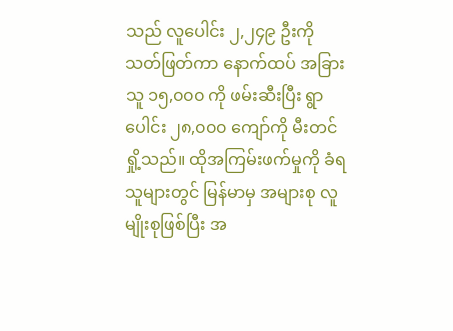သည် လူပေါင်း ၂,၂၄၉ ဦးကို သတ်ဖြတ်ကာ နောက်ထပ် အခြားသူ ၁၅,၀၀၀ ကို ဖမ်းဆီးပြီး ရွာပေါင်း ၂၈,၀၀၀ ကျော်ကို မီးတင်ရှို့သည်။ ထိုအကြမ်းဖက်မှုကို ခံရသူများတွင် မြန်မာမှ အများစု လူမျိုးစုဖြစ်ပြီး အ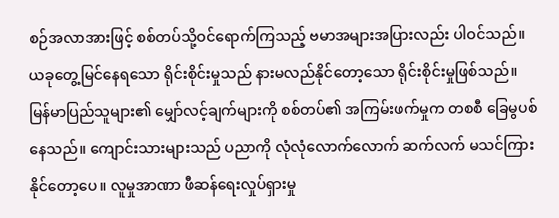စဉ်အလာအားဖြင့် စစ်တပ်သို့ဝင်ရောက်ကြသည့် ဗမာအများအပြားလည်း ပါဝင်သည်။ ယခုတွေ့မြင်နေရသော ရိုင်းစိုင်းမှုသည် နားမလည်နိုင်တော့သော ရိုင်းစိုင်းမှုဖြစ်သည်။
မြန်မာပြည်သူများ၏ မျှော်လင့်ချက်များကို စစ်တပ်၏ အကြမ်းဖက်မှုက တစစီ ခြေမွပစ်နေသည်။ ကျောင်းသားများသည် ပညာကို လုံလုံလောက်လောက် ဆက်လက် မသင်ကြားနိုင်တော့ပေ။ လူမှုအာဏာ ဖီဆန်ရေးလှုပ်ရှားမှု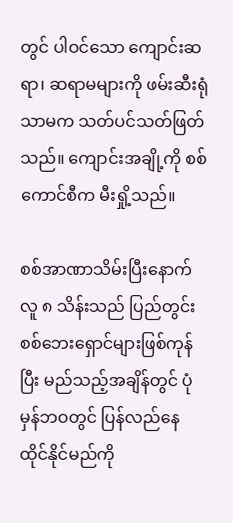တွင် ပါဝင်သော ကျောင်းဆရာ၊ ဆရာမများကို ဖမ်းဆီးရုံသာမက သတ်ပင်သတ်ဖြတ်သည်။ ကျောင်းအချို့ကို စစ်ကောင်စီက မီးရှို့သည်။

စစ်အာဏာသိမ်းပြီးနောက် လူ ၈ သိန်းသည် ပြည်တွင်း စစ်ဘေးရှောင်များဖြစ်ကုန်ပြီး မည်သည့်အချိန်တွင် ပုံမှန်ဘဝတွင် ပြန်လည်နေထိုင်နိုင်မည်ကို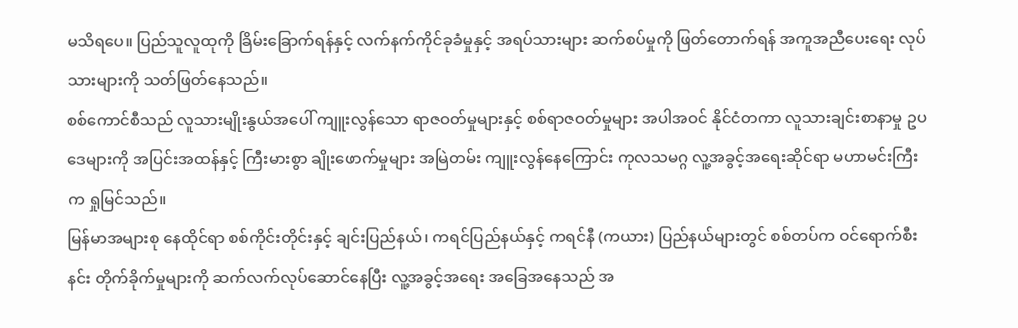မသိရပေ။ ပြည်သူလူထုကို ခြိမ်းခြောက်ရန်နှင့် လက်နက်ကိုင်ခုခံမှုနှင့် အရပ်သားများ ဆက်စပ်မှုကို ဖြတ်တောက်ရန် အကူအညီပေးရေး လုပ်သားများကို သတ်ဖြတ်နေသည်။
စစ်ကောင်စီသည် လူသားမျိုးနွယ်အပေါ် ကျူးလွန်သော ရာဇဝတ်မှုများနှင့် စစ်ရာဇဝတ်မှုများ အပါအဝင် နိုင်ငံတကာ လူသားချင်းစာနာမှု ဥပဒေများကို အပြင်းအထန်နှင့် ကြီးမားစွာ ချိုးဖောက်မှုများ အမြဲတမ်း ကျူးလွန်နေကြောင်း ကုလသမဂ္ဂ လူ့အခွင့်အရေးဆိုင်ရာ မဟာမင်းကြီးက ရှုမြင်သည်။
မြန်မာအများစု နေထိုင်ရာ စစ်ကိုင်းတိုင်းနှင့် ချင်းပြည်နယ်၊ ကရင်ပြည်နယ်နှင့် ကရင်နီ (ကယား) ပြည်နယ်များတွင် စစ်တပ်က ဝင်ရောက်စီးနင်း တိုက်ခိုက်မှုများကို ဆက်လက်လုပ်ဆောင်နေပြီး လူ့အခွင့်အရေး အခြေအနေသည် အ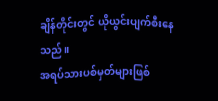ချိန်တိုင်းတွင် ယိုယွင်းပျက်စီးနေသည်။
အရပ်သားပစ်မှတ်များဖြစ်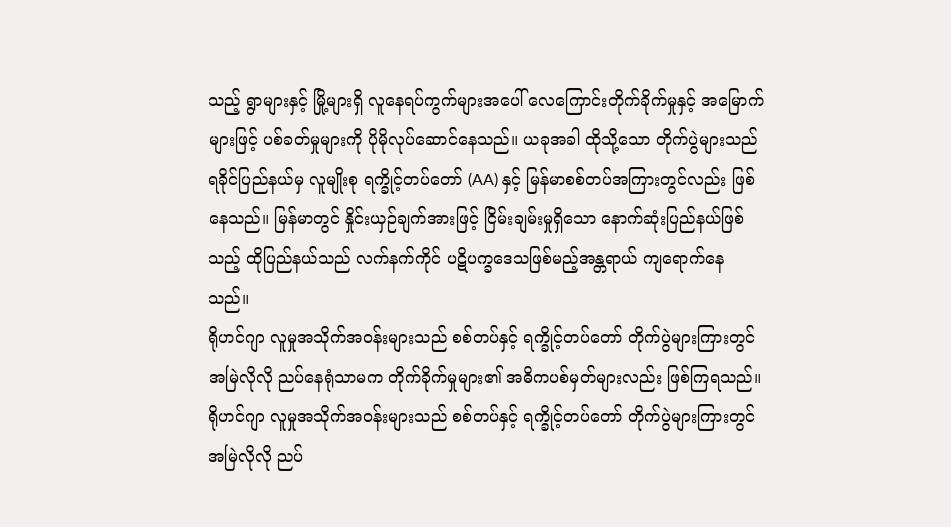သည့် ရွာများနှင့် မြို့များရှိ လူနေရပ်ကွက်များအပေါ် လေကြောင်းတိုက်ခိုက်မှုနှင့် အမြောက်များဖြင့် ပစ်ခတ်မှုများကို ပိုမိုလုပ်ဆောင်နေသည်။ ယခုအခါ ထိုသို့သော တိုက်ပွဲများသည် ရခိုင်ပြည်နယ်မှ လူမျိုးစု ရက္ခိုင့်တပ်တော် (AA) နှင့် မြန်မာစစ်တပ်အကြားတွင်လည်း ဖြစ်နေသည်။ မြန်မာတွင် နှိုင်းယှဉ်ချက်အားဖြင့် ငြိမ်းချမ်းမှုရှိသော နောက်ဆုံးပြည်နယ်ဖြစ်သည့် ထိုပြည်နယ်သည် လက်နက်ကိုင် ပဋိပက္ခဒေသဖြစ်မည့်အန္တရာယ် ကျရောက်နေသည်။
ရိုဟင်ဂျာ လူမှုအသိုက်အဝန်းများသည် စစ်တပ်နှင့် ရက္ခိုင့်တပ်တော် တိုက်ပွဲများကြားတွင် အမြဲလိုလို ညပ်နေရုံသာမက တိုက်ခိုက်မှုများ၏ အဓိကပစ်မှတ်များလည်း ဖြစ်ကြရသည်။
ရိုဟင်ဂျာ လူမှုအသိုက်အဝန်းများသည် စစ်တပ်နှင့် ရက္ခိုင့်တပ်တော် တိုက်ပွဲများကြားတွင် အမြဲလိုလို ညပ်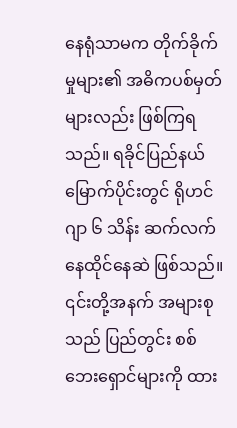နေရုံသာမက တိုက်ခိုက်မှုများ၏ အဓိကပစ်မှတ်များလည်း ဖြစ်ကြရသည်။ ရခိုင်ပြည်နယ်မြောက်ပိုင်းတွင် ရိုဟင်ဂျာ ၆ သိန်း ဆက်လက်နေထိုင်နေဆဲ ဖြစ်သည်။
၎င်းတို့အနက် အများစုသည် ပြည်တွင်း စစ်ဘေးရှောင်များကို ထား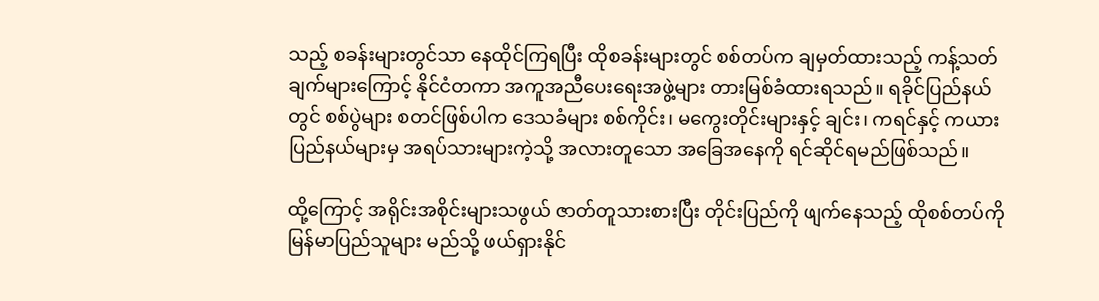သည့် စခန်းများတွင်သာ နေထိုင်ကြရပြီး ထိုစခန်းများတွင် စစ်တပ်က ချမှတ်ထားသည့် ကန့်သတ်ချက်များကြောင့် နိုင်ငံတကာ အကူအညီပေးရေးအဖွဲ့များ တားမြစ်ခံထားရသည်။ ရခိုင်ပြည်နယ်တွင် စစ်ပွဲများ စတင်ဖြစ်ပါက ဒေသခံများ စစ်ကိုင်း၊ မကွေးတိုင်းများနှင့် ချင်း၊ ကရင်နှင့် ကယားပြည်နယ်များမှ အရပ်သားများကဲ့သို့ အလားတူသော အခြေအနေကို ရင်ဆိုင်ရမည်ဖြစ်သည်။

ထို့ကြောင့် အရိုင်းအစိုင်းများသဖွယ် ဇာတ်တူသားစားပြီး တိုင်းပြည်ကို ဖျက်နေသည့် ထိုစစ်တပ်ကို မြန်မာပြည်သူများ မည်သို့ ဖယ်ရှားနိုင်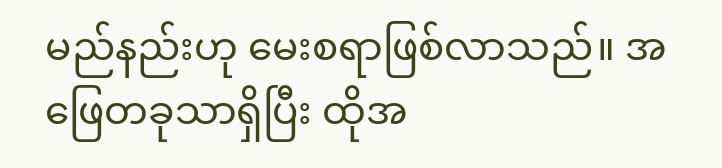မည်နည်းဟု မေးစရာဖြစ်လာသည်။ အဖြေတခုသာရှိပြီး ထိုအ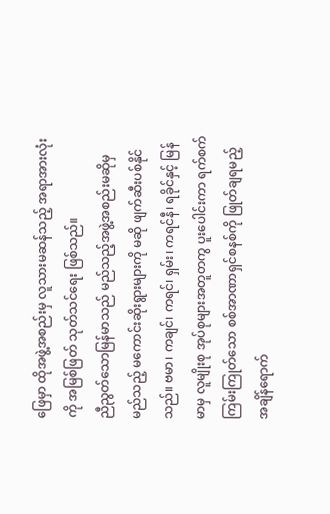ဖြေမှာ ထိုအဖွဲ့အစည်းမှ လူသားမဆန်သည့် အရာအားလုံးကို အမြစ်ဖြတ် သုတ်သင်ရေး ဖြစ်သည်။
ညီညွတ်သောမြန်မာသည် မည်သည့်အဖွဲ့အစည်းမဆိုမှ မည်သည့် မကောင်းဆိုးရွားများကို မဆို ဖျက်ဆီးပစ်နိုင်သည်။ ဗမာ၊ ကချင်၊ ကရင်၊ ရှမ်း၊ ကရင်နီ၊ ရခိုင်နှင့် မြန်မာမှ လူမျိုးစု အုပ်စုများအတူတကွ ပူးပေါင်းကာ ရက်စက်ကြမ်းကြုတ်သော စစ်အာဏာရှင်စနစ်ကို ဖြုတ်ချရမည့် အချိန်ရောက်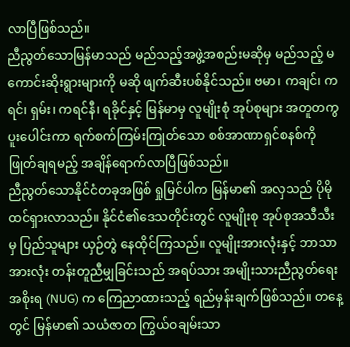လာပြီဖြစ်သည်။
ညီညွတ်သောမြန်မာသည် မည်သည့်အဖွဲ့အစည်းမဆိုမှ မည်သည့် မကောင်းဆိုးရွားများကို မဆို ဖျက်ဆီးပစ်နိုင်သည်။ ဗမာ၊ ကချင်၊ ကရင်၊ ရှမ်း၊ ကရင်နီ၊ ရခိုင်နှင့် မြန်မာမှ လူမျိုးစုံ အုပ်စုများ အတူတကွ ပူးပေါင်းကာ ရက်စက်ကြမ်းကြုတ်သော စစ်အာဏာရှင်စနစ်ကို ဖြုတ်ချရမည့် အချိန်ရောက်လာပြီဖြစ်သည်။
ညီညွတ်သောနိုင်ငံတခုအဖြစ် ရှုမြင်ပါက မြန်မာ၏ အလှသည် ပိုမိုထင်ရှားလာသည်။ နိုင်ငံ၏ဒေသတိုင်းတွင် လူမျိုးစု အုပ်စုအသီသီးမှ ပြည်သူများ ယှဉ်တွဲ နေထိုင်ကြသည်။ လူမျိုးအားလုံးနှင့် ဘာသာအားလုံး တန်းတူညီမျှခြင်းသည် အရပ်သား အမျိုးသားညီညွတ်ရေး အစိုးရ (NUG) က ကြေညာထားသည့် ရည်မှန်းချက်ဖြစ်သည်။ တနေ့တွင် မြန်မာ၏ သယံဇာတ ကြွယ်ဝချမ်းသာ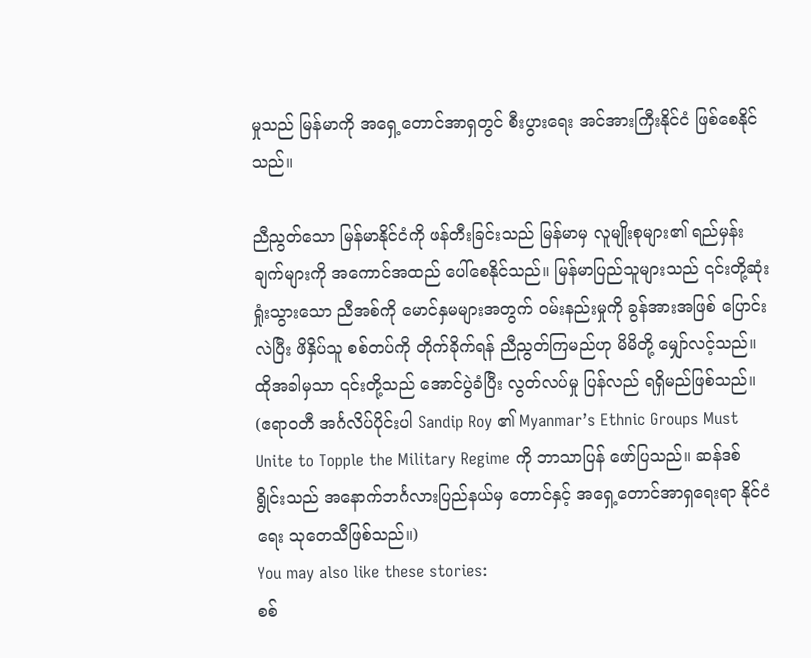မှုသည် မြန်မာကို အရှေ့တောင်အာရှတွင် စီးပွားရေး အင်အားကြီးနိုင်ငံ ဖြစ်စေနိုင်သည်။

ညီညွတ်သော မြန်မာနိုင်ငံကို ဖန်တီးခြင်းသည် မြန်မာမှ လူမျိုးစုများ၏ ရည်မှန်းချက်များကို အကောင်အထည် ပေါ်စေနိုင်သည်။ မြန်မာပြည်သူများသည် ၎င်းတို့ဆုံးရှုံးသွားသော ညီအစ်ကို မောင်နှမများအတွက် ဝမ်းနည်းမှုကို ခွန်အားအဖြစ် ပြောင်းလဲပြီး ဖိနှိပ်သူ စစ်တပ်ကို တိုက်ခိုက်ရန် ညီညွတ်ကြမည်ဟု မိမိတို့ မျှော်လင့်သည်။ ထိုအခါမှသာ ၎င်းတို့သည် အောင်ပွဲခံပြီး လွတ်လပ်မှု ပြန်လည် ရရှိမည်ဖြစ်သည်။
(ဧရာဝတီ အင်္ဂလိပ်ပိုင်းပါ Sandip Roy ၏ Myanmar’s Ethnic Groups Must Unite to Topple the Military Regime ကို ဘာသာပြန် ဖော်ပြသည်။ ဆန်ဒစ် ရွိုင်းသည် အနောက်ဘင်္ဂလားပြည်နယ်မှ တောင်နှင့် အရှေ့တောင်အာရှရေးရာ နိုင်ငံရေး သုတေသီဖြစ်သည်။)
You may also like these stories:
စစ်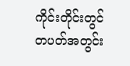ကိုင်းတိုင်းတွင် တပတ်အတွင်း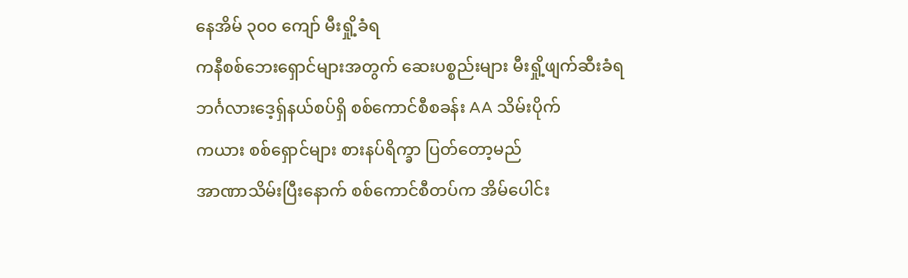နေအိမ် ၃၀၀ ကျော် မီးရှို့ခံရ
ကနီစစ်ဘေးရှောင်များအတွက် ဆေးပစ္စည်းများ မီးရှို့ဖျက်ဆီးခံရ
ဘင်္ဂလားဒေ့ရှ်နယ်စပ်ရှိ စစ်ကောင်စီစခန်း AA သိမ်းပိုက်
ကယား စစ်ရှောင်များ စားနပ်ရိက္ခာ ပြတ်တော့မည်
အာဏာသိမ်းပြီးနောက် စစ်ကောင်စီတပ်က အိမ်ပေါင်း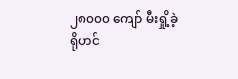၂၈၀၀၀ ကျော် မီးရှို့ခဲ့
ရိုဟင်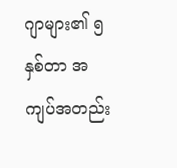ဂျာများ၏ ၅ နှစ်တာ အကျပ်အတည်း